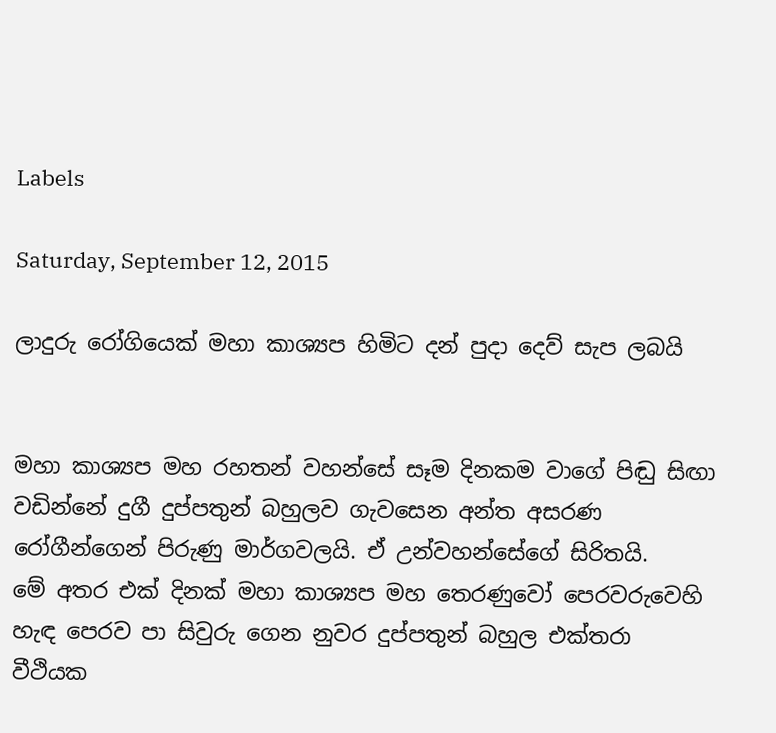Labels

Saturday, September 12, 2015

ලාදුරු රෝගියෙක් මහා කාශ්‍යප හිමිට දන් පුදා දෙව් සැප ලබයි


මහා කාශ්‍යප මහ රහතන් වහන්සේ සෑම දිනකම වාගේ පිඬු සිඟා වඩින්නේ දුගී දුප්පතුන් බහුලව ගැවසෙන අන්ත අසරණ රෝගීන්ගෙන් පිරුණු මාර්ගවලයි. ඒ උන්වහන්සේගේ සිරිතයි.
මේ අතර එක් දිනක් මහා කාශ්‍යප මහ තෙරණුවෝ පෙරවරුවෙහි හැඳ පෙරව පා සිවුරු ගෙන නුවර දුප්පතුන් බහුල එක්තරා වීථියක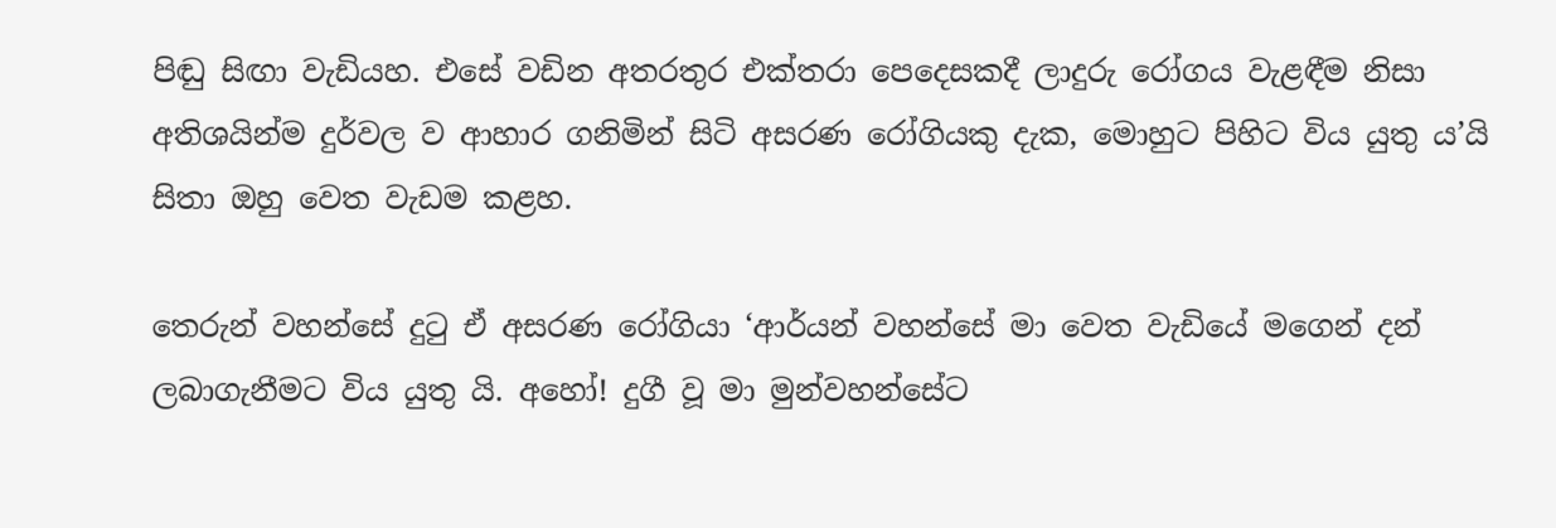පිඬු සිඟා වැඩියහ. එසේ වඩින අතරතුර එක්තරා පෙදෙසකදී ලාදුරු රෝගය වැළඳීම නිසා අතිශයින්ම දුර්වල ව ආහාර ගනිමින් සිටි අසරණ රෝගියකු දැක, මොහුට පිහිට විය යුතු ය’යි සිතා ඔහු වෙත වැඩම කළහ.

තෙරුන් වහන්සේ දුටු ඒ අසරණ රෝගියා ‘ආර්යන් වහන්සේ මා වෙත වැඩියේ මගෙන් දන් ලබාගැනීමට විය යුතු යි. අහෝ! දුගී වූ මා මුන්වහන්සේට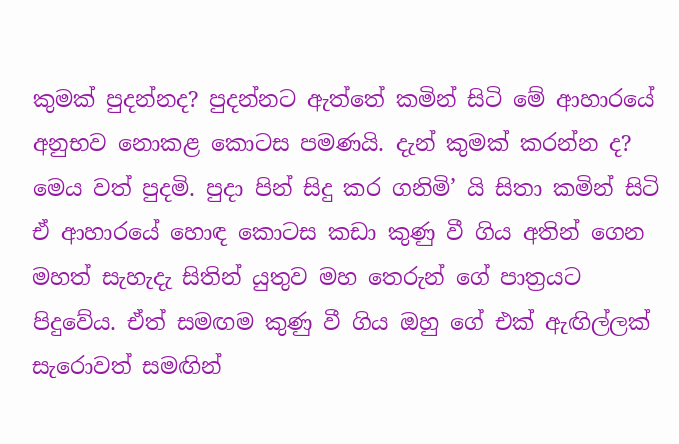කුමක් පුදන්නද? පුදන්නට ඇත්තේ කමින් සිටි මේ ආහාරයේ අනුභව නොකළ කොටස පමණයි. දැන් කුමක් කරන්න ද? මෙය වත් පුදමි. පුදා පින් සිදු කර ගනිමි’ යි සිතා කමින් සිටි ඒ ආහාරයේ හොඳ කොටස කඩා කුණු වී ගිය අතින් ගෙන මහත් සැහැදැ සිතින් යුතුව මහ තෙරුන් ගේ පාත්‍රයට පිදුවේය. ඒත් සමඟම කුණු වී ගිය ඔහු ගේ එක් ඇඟිල්ලක් සැරොවත් සමඟින්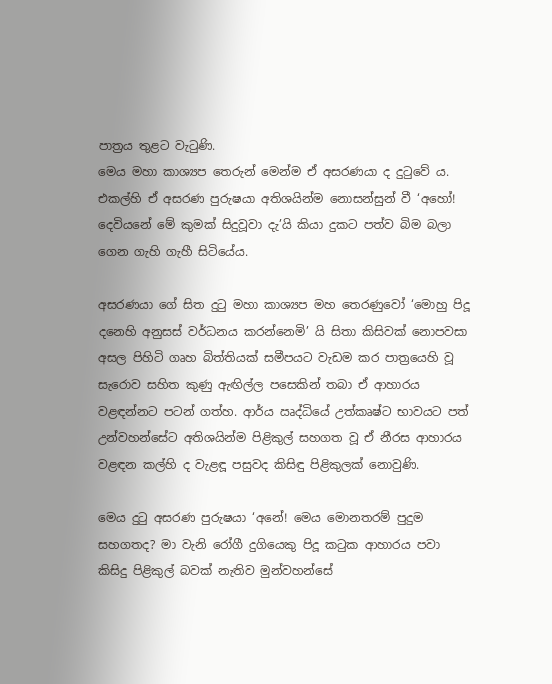පාත්‍රය තුළට වැටුණි.
මෙය මහා කාශ්‍යප තෙරුන් මෙන්ම ඒ අසරණයා ද දුටුවේ ය. එකල්හි ඒ අසරණ පුරුෂයා අතිශයින්ම නොසන්සුන් වී ‘අහෝ! දෙවියනේ මේ කුමක් සිදුවූවා දැ’යි කියා දුකට පත්ව බිම බලා ගෙන ගැහි ගැහී සිටියේය.

අසරණයා ගේ සිත දුටු මහා කාශ්‍යප මහ තෙරණුවෝ ‘මොහු පිදූ දනෙහි අනුසස් වර්ධනය කරන්නෙමි’ යි සිතා කිසිවක් නොපවසා අසල පිහිටි ගෘහ බිත්තියක් සමීපයට වැඩම කර පාත්‍රයෙහි වූ සැරොව සහිත කුණු ඇඟිල්ල පසෙකින් තබා ඒ ආහාරය වළඳන්නට පටන් ගත්හ. ආර්ය ඍද්ධියේ උත්කෘෂ්ට භාවයට පත් උන්වහන්සේට අතිශයින්ම පිළිකුල් සහගත වූ ඒ නීරස ආහාරය වළඳන කල්හි ද වැළඳූ පසුවද කිසිඳු පිළිකුලක් නොවුණි.

මෙය දුටු අසරණ පුරුෂයා ‘අනේ! මෙය මොනතරම් පුදුම සහගතද? මා වැනි රෝගී දුගියෙකු පිදූ කටුක ආහාරය පවා කිසිදු පිළිකුල් බවක් නැතිව මුන්වහන්සේ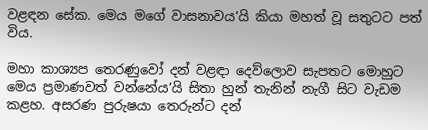වළඳන සේක. මෙය මගේ වාසනාවය’යි කියා මහත් වූ සතුටට පත් විය.

මහා කාශ්‍යප තෙරණුවෝ දන් වළඳා දෙව්ලොව සැපතට මොහුට මෙය ප්‍රමාණවත් වන්නේය’යි සිතා හුන් තැනින් නැගී සිට වැඩම කළහ. අසරණ පුරුෂයා තෙරුන්ට දන්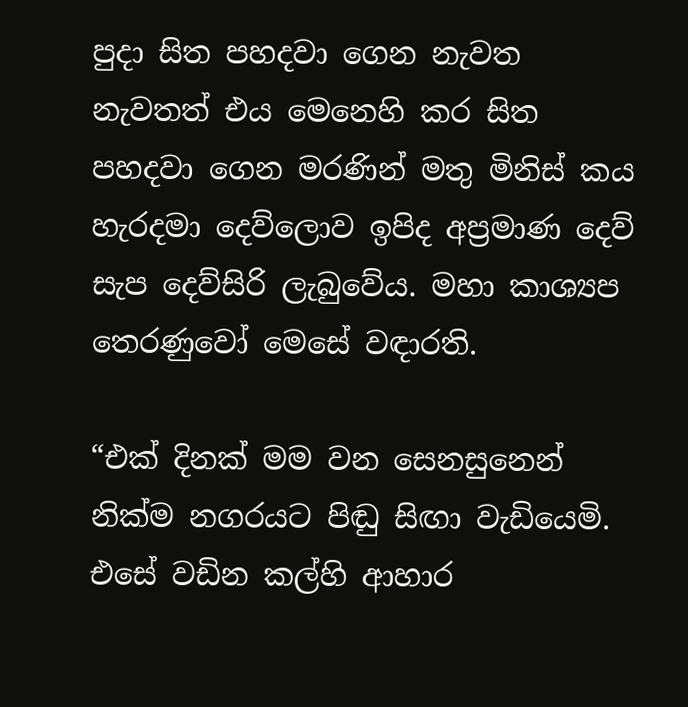පුදා සිත පහදවා ගෙන නැවත නැවතත් එය මෙනෙහි කර සිත පහදවා ගෙන මරණින් මතු මිනිස් කය හැරදමා දෙව්ලොව ඉපිද අප්‍රමාණ දෙව් සැප දෙව්සිරි ලැබුවේය. මහා කාශ්‍යප තෙරණුවෝ මෙසේ වඳාරති.

“එක් දිනක් මම වන සෙනසුනෙන් නික්ම නගරයට පිඬු සිඟා වැඩියෙමි. එසේ වඩින කල්හි ආහාර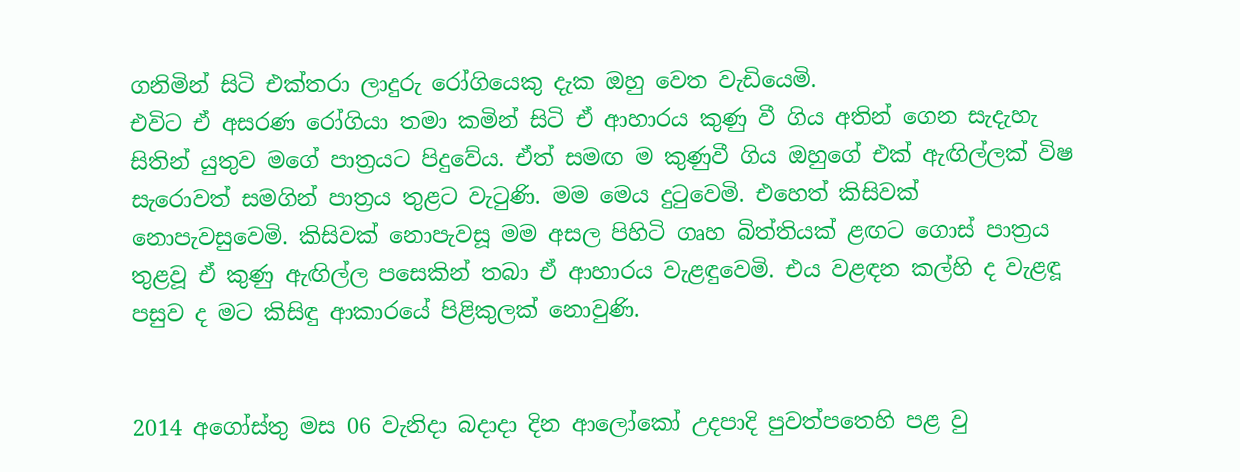ගනිමින් සිටි එක්තරා ලාදුරු රෝගියෙකු දැක ඔහු වෙත වැඩියෙමි.
එවිට ඒ අසරණ රෝගියා තමා කමින් සිටි ඒ ආහාරය කුණු වී ගිය අතින් ගෙන සැදැහැ සිතින් යුතුව මගේ පාත්‍රයට පිදුවේය. ඒත් සමඟ ම කුණුවී ගිය ඔහුගේ එක් ඇඟිල්ලක් විෂ සැරොවත් සමගින් පාත්‍රය තුළට වැටුණි. මම මෙය දුටුවෙමි. එහෙත් කිසිවක් නොපැවසුවෙමි. කිසිවක් නොපැවසූ මම අසල පිහිටි ගෘහ බිත්තියක් ළඟට ගොස් පාත්‍රය තුළවූ ඒ කුණු ඇඟිල්ල පසෙකින් තබා ඒ ආහාරය වැළඳුවෙමි. එය වළඳන කල්හි ද වැළඳූ පසුව ද මට කිසිඳු ආකාරයේ පිළිකුලක් නොවුණි.


2014 අගෝස්තු මස 06 වැනිදා බදාදා දින ආලෝකෝ උදපාදි පුවත්පතෙහි පළ වු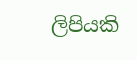ලිපියකි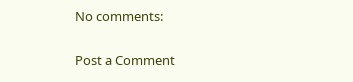No comments:

Post a Comment